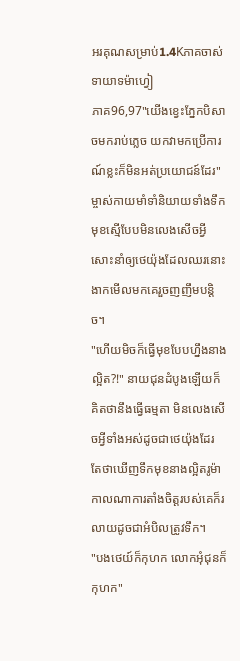អរគុណសម្រាប់1.4Kភាគចាស់
ទាយាទម៉ាហ្វៀ
ភាគ96,97"យើងខ្វេះភ្នែកបិសាចមករាប់ភ្លេច យកវាមកប្រើការណ៍ខ្លះក៏មិនអត់ប្រយោជន៍ដែរ" ម្ចាស់កាយមាំទាំនិយាយទាំងទឹកមុខស្មើបែបមិនលេងសើចអ្វីសោះនាំឲ្យថេយ៉ុងដែលឈរនោះងាកមើលមកគេរួចញញឹមបន្តិច។
"ហើយមិចក៏ធ្វើមុខបែបហ្នឹងនាងល្អិត?!" នាយជុនដំបូងឡើយក៏គិតថានឹងធ្វើធម្មតា មិនលេងសើចអ្វីទាំងអស់ដូចជាថេយ៉ុងដែរ តែថាឃើញទឹកមុខនាងល្អិតរូម៉ាកាលណាការតាំងចិត្តរបស់គេក៏រលាយដូចជាអំបិលត្រូវទឹក។
"បងថេយ៍ក៏កុហក លោកអុំជុនក៏កុហក"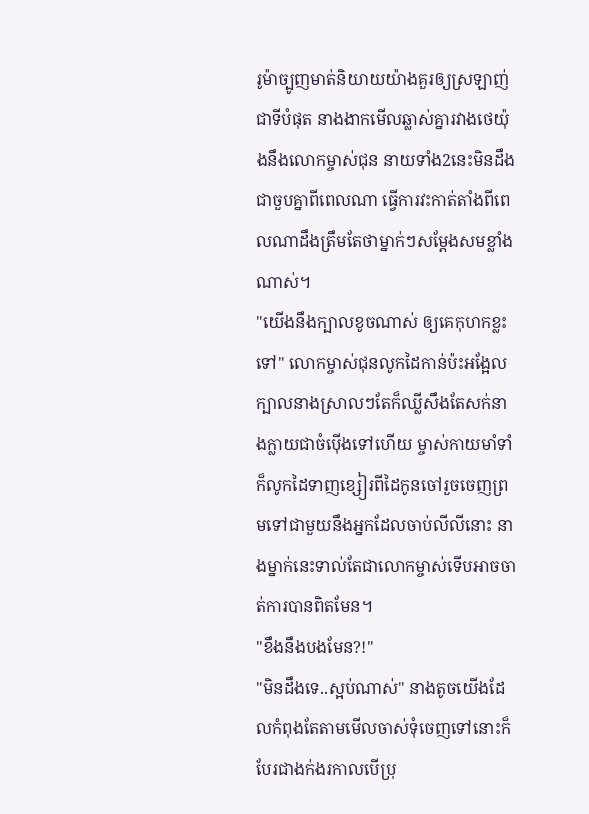រូម៉ាច្បូញមាត់និយាយយ៉ាងគួរឲ្យស្រឡាញ់ជាទីបំផុត នាងងាកមើលឆ្លាស់គ្នារវាងថេយ៉ុងនឹងលោកម្ចាស់ជុន នាយទាំង2នេះមិនដឹងជាចួបគ្នាពីពេលណា ធ្វើការវះកាត់តាំងពីពេលណាដឹងត្រឹមតែថាម្នាក់ៗសម្ដែងសមខ្លាំងណាស់។
"យើងនឹងក្បាលខូចណាស់ ឲ្យគេកុហកខ្លះទៅ" លោកម្ចាស់ជុនលូកដៃកាន់ប៉ះអង្អែលក្បាលនាងស្រាលៗតែក៏ឈ្លីសឹងតែសក់នាងក្លាយជាចំប៉ើងទៅហើយ ម្ចាស់កាយមាំទាំក៏លូកដៃទាញខ្សៀរពីដៃកូនចៅរួចចេញព្រមទៅជាមួយនឹងអ្នកដែលចាប់លីលីនោះ នាងម្នាក់នេះទាល់តែជាលោកម្ចាស់ទើបអាចចាត់ការបានពិតមែន។
"ខឹងនឹងបងមែន?!"
"មិនដឹងទេ..ស្អប់ណាស់" នាងតូចយើងដែលកំពុងតែតាមមើលចាស់ទុំចេញទៅនោះក៏បែរជាងក់ងរកាលបើប្រុ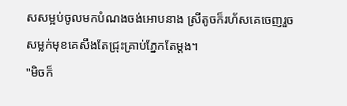សសម្អប់ចូលមកបំណងចង់អោបនាង ស្រីតូចក៏រហ័សគេចេញរួចសម្លក់មុខគេសឹងតែជ្រុះគ្រាប់ភ្នែកតែម្ដង។
"មិចក៏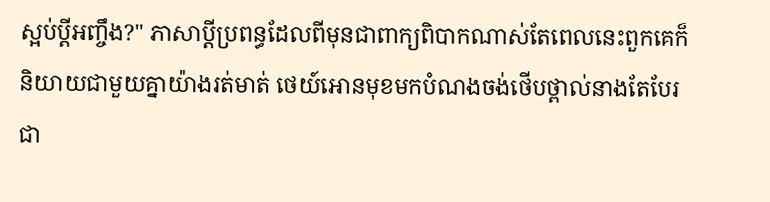ស្អប់ប្ដីអញ្ចឹង?" ភាសាប្ដីប្រពន្ធដែលពីមុនជាពាក្យពិបាកណាស់តែពេលនេះពួកគេក៏និយាយជាមួយគ្នាយ៉ាងរត់មាត់ ថេយ៍អោនមុខមកបំណងចង់ថើបថ្ពាល់នាងតែបែរជា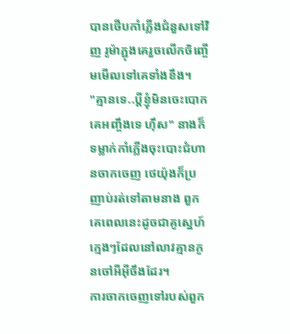បានថើបកាំភ្លើងជំនួសទៅវិញ រូម៉ាភ្ជុងគេរួចលើកចិញ្ចើមមើលទៅគេទាំងខឹង។
"គ្មានទេ..ប្ដីខ្ញុំមិនចេះបោកគេអញ្ចឹងទេ ហ៊ឹស" នាងក៏ទម្លាក់កាំភ្លើងចុះបោះជំហានចាកចេញ ថេយ៉ុងក៏ប្រញាប់រត់ទៅតាមនាង ពួកគេពេលនេះដូចជាគូស្នេហ៍ក្មេងៗដែលនៅលាវគ្មានកូនចៅអីអ៊ីចឹងដែរ។
ការចាកចេញទៅរបស់ពួក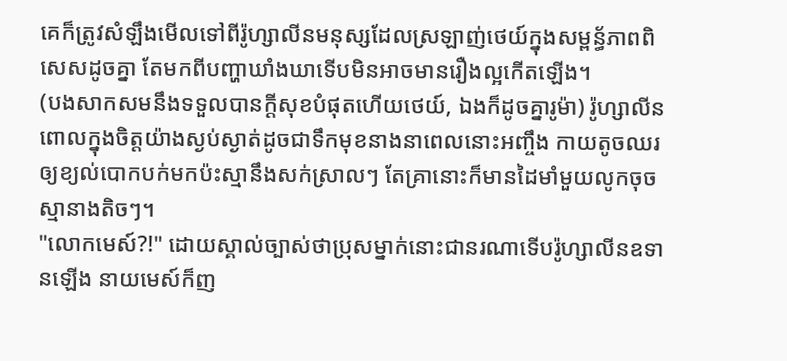គេក៏ត្រូវសំឡឹងមើលទៅពីរ៉ូហ្សាលីនមនុស្សដែលស្រឡាញ់ថេយ៍ក្នុងសម្ពន្ធ័ភាពពិសេសដូចគ្នា តែមកពីបញ្ហាឃាំងឃាទើបមិនអាចមានរឿងល្អកើតឡើង។
(បងសាកសមនឹងទទួលបានក្ដីសុខបំផុតហើយថេយ៍, ឯងក៏ដូចគ្នារូម៉ា) រ៉ូហ្សាលីនពោលក្នុងចិត្តយ៉ាងស្ងប់ស្ងាត់ដូចជាទឹកមុខនាងនាពេលនោះអញ្ចឹង កាយតូចឈរឲ្យខ្យល់បោកបក់មកប៉ះស្មានឹងសក់ស្រាលៗ តែគ្រានោះក៏មានដៃមាំមួយលូកចុចស្មានាងតិចៗ។
"លោកមេស៍?!" ដោយស្គាល់ច្បាស់ថាប្រុសម្នាក់នោះជានរណាទើបរ៉ូហ្សាលីនឧទានឡើង នាយមេស៍ក៏ញ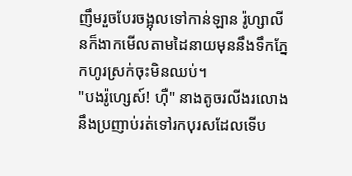ញឹមរួចបែរចង្អុលទៅកាន់ឡាន រ៉ូហ្សាលីនក៏ងាកមើលតាមដៃនាយមុននឹងទឹកភ្នែកហូរស្រក់ចុះមិនឈប់។
"បងរ៉ូហ្សេស៍! ហ៊ឺ" នាងតូចរលីងរលោងនឹងប្រញាប់រត់ទៅរកបុរសដែលទើប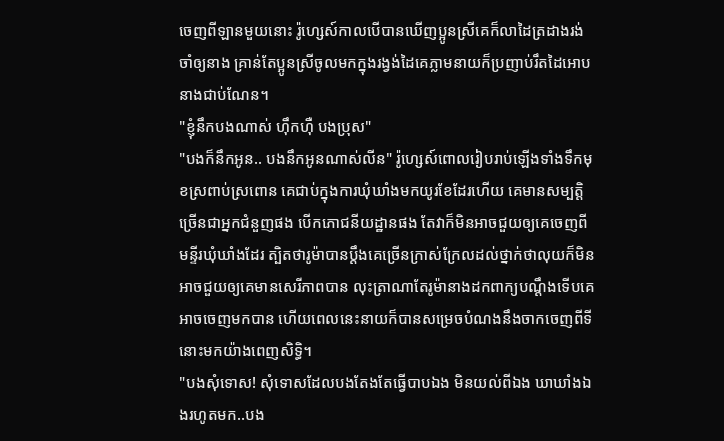ចេញពីឡានមួយនោះ រ៉ូហ្សេស៍កាលបើបានឃើញប្អូនស្រីគេក៏លាដៃត្រដាងរង់ចាំឲ្យនាង គ្រាន់តែប្អូនស្រីចូលមកក្នុងរង្វង់ដៃគេភ្លាមនាយក៏ប្រញាប់រឹតដៃអោបនាងជាប់ណែន។
"ខ្ញុំនឹកបងណាស់ ហ៊ឹកហ៊ឺ បងប្រុស"
"បងក៏នឹកអូន.. បងនឹកអូនណាស់លីន" រ៉ូហ្សេស៍ពោលរៀបរាប់ឡើងទាំងទឹកមុខស្រពាប់ស្រពោន គេជាប់ក្នុងការឃុំឃាំងមកយូរខែដែរហើយ គេមានសម្បត្តិច្រើនជាអ្នកជំនួញផង បើកភោជនីយដ្ឋានផង តែវាក៏មិនអាចជួយឲ្យគេចេញពីមន្ទីរឃុំឃាំងដែរ ត្បិតថារូម៉ាបានប្ដឹងគេច្រើនក្រាស់ក្រែលដល់ថ្នាក់ថាលុយក៏មិនអាចជួយឲ្យគេមានសេរីភាពបាន លុះត្រាណាតែរូម៉ានាងដកពាក្យបណ្ដឹងទើបគេអាចចេញមកបាន ហើយពេលនេះនាយក៏បានសម្រេចបំណងនឹងចាកចេញពីទីនោះមកយ៉ាងពេញសិទ្ធិ។
"បងសុំទោស! សុំទោសដែលបងតែងតែធ្វើបាបឯង មិនយល់ពីឯង ឃាឃាំងឯងរហូតមក..បង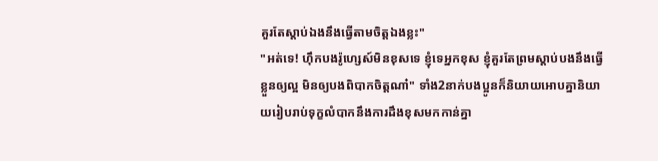គួរតែស្ដាប់ឯងនឹងធ្វើតាមចិត្តឯងខ្លះ"
"អត់ទេ! ហ៊ឹកបងរ៉ូហ្សេស៍មិនខុសទេ ខ្ញុំទេអ្នកខុស ខ្ញុំគួរតែព្រមស្ដាប់បងនឹងធ្វើខ្លួនឲ្យល្អ មិនឲ្យបងពិបាកចិត្តណា៎" ទាំង2នាក់បងប្អូនក៏និយាយអោបគ្នានិយាយរៀបរាប់ទុក្ខលំបាកនឹងការដឹងខុសមកកាន់គ្នា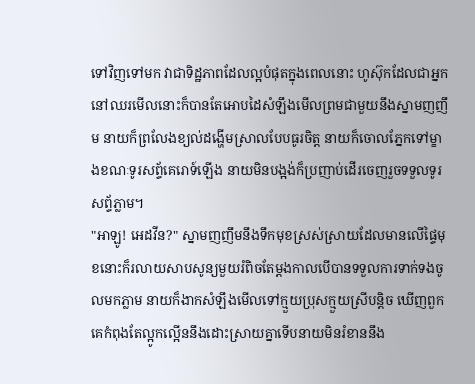ទៅវិញទៅមក វាជាទិដ្ឋភាពដែលល្អបំផុតក្នុងពេលនោះ ហូស៊ុកដែលជាអ្នកនៅឈរមើលនោះក៏បានតែអោបដៃសំឡឹងមើលព្រមជាមួយនឹងស្នាមញញឹម នាយក៏ព្រលែងខ្យល់ដង្ហើមស្រាលបែបធូរចិត្ត នាយក៏ចោលភ្នែកទៅម្ខាងខណៈទូរសព្ទ័គេរោទ៍ឡើង នាយមិនបង្អង់ក៏ប្រញាប់ដើរចេញរួចទទួលទូរសព្ទ័ភ្លាម។
"អាឡូ! អេដវីន?" ស្នាមញញឹមនឹងទឹកមុខស្រស់ស្រាយដែលមានលើផ្ទៃមុខនោះក៏រលាយសាបសូន្យមួយរំពិចតែម្ដងកាលបើបានទទួលការទាក់ទងចូលមកភ្លាម នាយក៏ងាកសំឡឹងមើលទៅក្មួយប្រុសក្មួយស្រីបន្តិច ឃើញពួកគេកំពុងតែល្អូកល្អើននឹងដោះស្រាយគ្នាទើបនាយមិនរំខាននឹង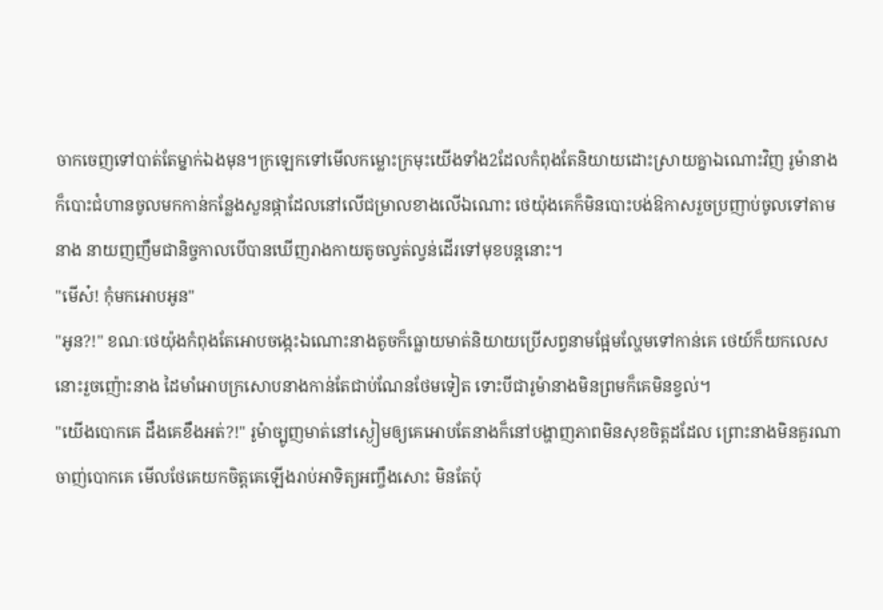ចាកចេញទៅបាត់តែម្នាក់ឯងមុន។ក្រឡេកទៅមើលកម្លោះក្រមុះយើងទាំង2ដែលកំពុងតែនិយាយដោះស្រាយគ្នាឯណោះវិញ រូម៉ានាងក៏បោះជំហានចូលមកកាន់កន្លែងសួនផ្កាដែលនៅលើជម្រាលខាងលើឯណោះ ថេយ៉ុងគេក៏មិនបោះបង់ឱកាសរួចប្រញាប់ចូលទៅតាមនាង នាយញញឹមជានិច្ចកាលបើបានឃើញរាងកាយតូចល្វត់ល្វន់ដើរទៅមុខបន្តនោះ។
"មើស៎! កុំមកអោបអូន"
"អូន?!" ខណៈថេយ៉ុងកំពុងតែអោបចង្កេះឯណោះនាងតូចក៏ធ្លោយមាត់និយាយប្រើសព្វនាមផ្អែមល្ហែមទៅកាន់គេ ថេយ៍ក៏យកលេសនោះរួចញ៉ោះនាង ដៃមាំអោបក្រសោបនាងកាន់តែជាប់ណែនថែមទៀត ទោះបីជារូម៉ានាងមិនព្រមក៏គេមិនខ្វល់។
"យើងបោកគេ ដឹងគេខឹងអត់?!" រូម៉ាច្បូញមាត់នៅស្ងៀមឲ្យគេអោបតែនាងក៏នៅបង្ហាញភាពមិនសុខចិត្តដដែល ព្រោះនាងមិនគួរណាចាញ់បោកគេ មើលថែគេយកចិត្តគេឡើងរាប់អាទិត្យអញ្ចឹងសោះ មិនតែប៉ុ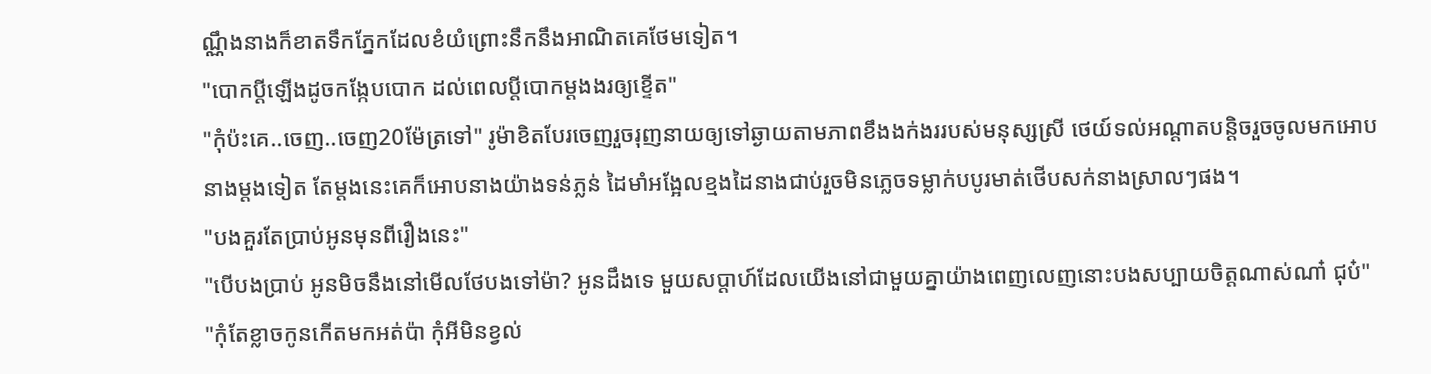ណ្ណឹងនាងក៏ខាតទឹកភ្នែកដែលខំយំព្រោះនឹកនឹងអាណិតគេថែមទៀត។
"បោកប្ដីឡើងដូចកង្កែបបោក ដល់ពេលប្ដីបោកម្ដងងរឲ្យខ្ទើត"
"កុំប៉ះគេ..ចេញ..ចេញ20ម៉ែត្រទៅ" រូម៉ាខិតបែរចេញរួចរុញនាយឲ្យទៅឆ្ងាយតាមភាពខឹងងក់ងររបស់មនុស្សស្រី ថេយ៍ទល់អណ្ដាតបន្តិចរួចចូលមកអោបនាងម្ដងទៀត តែម្ដងនេះគេក៏អោបនាងយ៉ាងទន់ភ្លន់ ដៃមាំអង្អែលខ្មងដៃនាងជាប់រួចមិនភ្លេចទម្លាក់បបូរមាត់ថើបសក់នាងស្រាលៗផង។
"បងគួរតែប្រាប់អូនមុនពីរឿងនេះ"
"បើបងប្រាប់ អូនមិចនឹងនៅមើលថែបងទៅម៉ា? អូនដឹងទេ មួយសប្ដាហ៍ដែលយើងនៅជាមួយគ្នាយ៉ាងពេញលេញនោះបងសប្បាយចិត្តណាស់ណា៎ ជុប៎"
"កុំតែខ្លាចកូនកើតមកអត់ប៉ា កុំអីមិនខ្វល់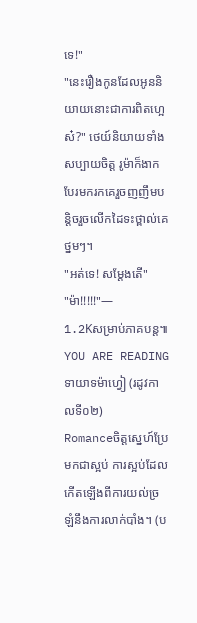ទេ!"
"នេះរឿងកូនដែលអូននិយាយនោះជាការពិតហ្អេស៎?" ថេយ៍និយាយទាំងសប្បាយចិត្ត រូម៉ាក៏ងាកបែរមករកគេរួចញញឹមបន្តិចរួចលើកដៃទះថ្ពាល់គេថ្នមៗ។
"អត់ទេ! សម្ដែងតើ"
"ម៉ា!!!!!"—
1.2Kសម្រាប់ភាគបន្ត៕
YOU ARE READING
ទាយាទម៉ាហ្វៀ (រដូវកាលទី០២)
Romanceចិត្តស្នេហ៍ប្រែមកជាស្អប់ ការស្អប់ដែលកើតឡើងពីការយល់ច្រឡំនឹងការលាក់បាំង។ (ប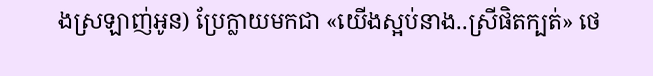ងស្រឡាញ់អូន) ប្រែក្លាយមកជា «យើងស្អប់នាង..ស្រីផិតក្បត់» ថេ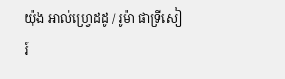យ៉ុង អាល់ហ្វ្រេដដូ / រូម៉ា ផាទ្រីសៀរ៍